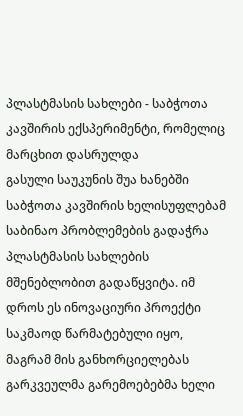პლასტმასის სახლები - საბჭოთა კავშირის ექსპერიმენტი, რომელიც მარცხით დასრულდა
გასული საუკუნის შუა ხანებში საბჭოთა კავშირის ხელისუფლებამ საბინაო პრობლემების გადაჭრა პლასტმასის სახლების მშენებლობით გადაწყვიტა. იმ დროს ეს ინოვაციური პროექტი საკმაოდ წარმატებული იყო, მაგრამ მის განხორციელებას გარკვეულმა გარემოებებმა ხელი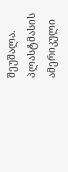შეუშალა.
პლასტმასის ამერიკული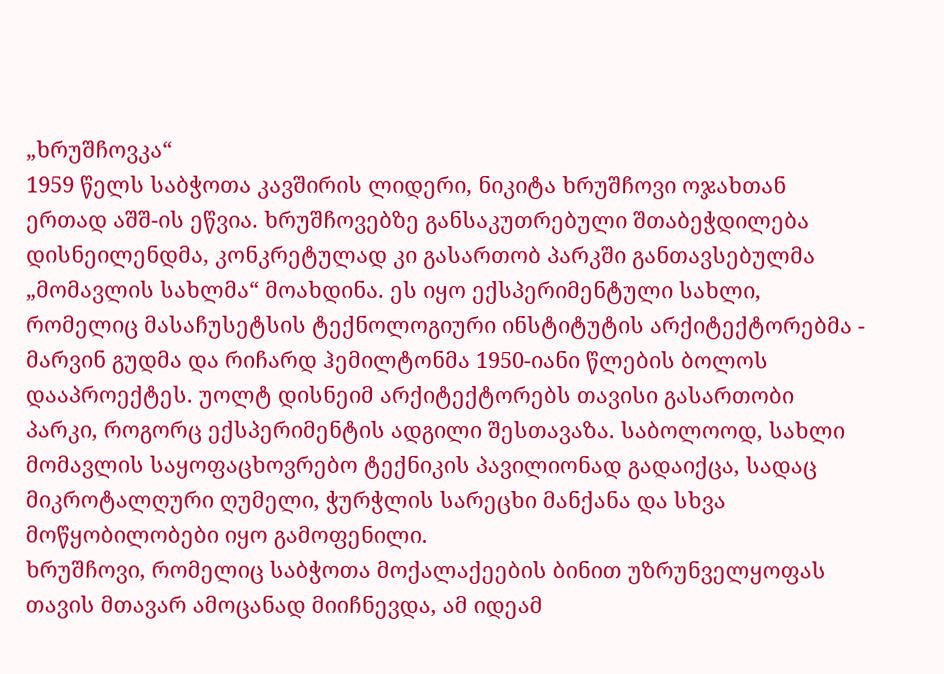„ხრუშჩოვკა“
1959 წელს საბჭოთა კავშირის ლიდერი, ნიკიტა ხრუშჩოვი ოჯახთან ერთად აშშ-ის ეწვია. ხრუშჩოვებზე განსაკუთრებული შთაბეჭდილება დისნეილენდმა, კონკრეტულად კი გასართობ პარკში განთავსებულმა „მომავლის სახლმა“ მოახდინა. ეს იყო ექსპერიმენტული სახლი, რომელიც მასაჩუსეტსის ტექნოლოგიური ინსტიტუტის არქიტექტორებმა - მარვინ გუდმა და რიჩარდ ჰემილტონმა 1950-იანი წლების ბოლოს დააპროექტეს. უოლტ დისნეიმ არქიტექტორებს თავისი გასართობი პარკი, როგორც ექსპერიმენტის ადგილი შესთავაზა. საბოლოოდ, სახლი მომავლის საყოფაცხოვრებო ტექნიკის პავილიონად გადაიქცა, სადაც მიკროტალღური ღუმელი, ჭურჭლის სარეცხი მანქანა და სხვა მოწყობილობები იყო გამოფენილი.
ხრუშჩოვი, რომელიც საბჭოთა მოქალაქეების ბინით უზრუნველყოფას თავის მთავარ ამოცანად მიიჩნევდა, ამ იდეამ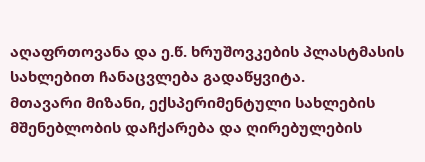აღაფრთოვანა და ე.წ. ხრუშოვკების პლასტმასის სახლებით ჩანაცვლება გადაწყვიტა.
მთავარი მიზანი, ექსპერიმენტული სახლების მშენებლობის დაჩქარება და ღირებულების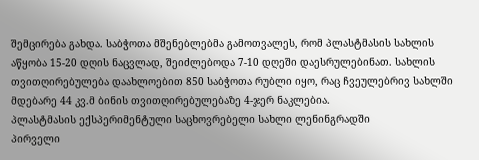შემცირება გახდა. საბჭოთა მშენებლებმა გამოთვალეს, რომ პლასტმასის სახლის აწყობა 15-20 დღის ნაცვლად, შეიძლებოდა 7-10 დღეში დაესრულებინათ. სახლის თვითღირებულება დაახლოებით 850 საბჭოთა რუბლი იყო, რაც ჩვეულებრივ სახლში მდებარე 44 კვ.მ ბინის თვითღირებულებაზე 4-ჯერ ნაკლებია.
პლასტმასის ექსპერიმენტული საცხოვრებელი სახლი ლენინგრადში
პირველი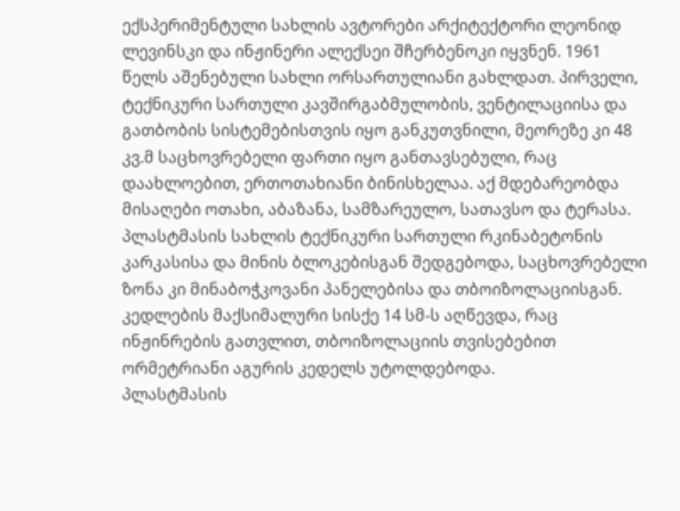ექსპერიმენტული სახლის ავტორები არქიტექტორი ლეონიდ ლევინსკი და ინჟინერი ალექსეი შჩერბენოკი იყვნენ. 1961 წელს აშენებული სახლი ორსართულიანი გახლდათ. პირველი, ტექნიკური სართული კავშირგაბმულობის, ვენტილაციისა და გათბობის სისტემებისთვის იყო განკუთვნილი, მეორეზე კი 48 კვ.მ საცხოვრებელი ფართი იყო განთავსებული, რაც დაახლოებით, ერთოთახიანი ბინისხელაა. აქ მდებარეობდა მისაღები ოთახი, აბაზანა, სამზარეულო, სათავსო და ტერასა.
პლასტმასის სახლის ტექნიკური სართული რკინაბეტონის კარკასისა და მინის ბლოკებისგან შედგებოდა, საცხოვრებელი ზონა კი მინაბოჭკოვანი პანელებისა და თბოიზოლაციისგან. კედლების მაქსიმალური სისქე 14 სმ-ს აღწევდა, რაც ინჟინრების გათვლით, თბოიზოლაციის თვისებებით ორმეტრიანი აგურის კედელს უტოლდებოდა.
პლასტმასის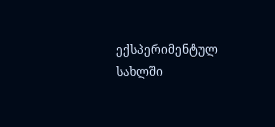ექსპერიმენტულ სახლში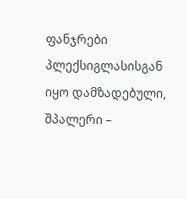ფანჯრები პლექსიგლასისგან იყო დამზადებული, შპალერი –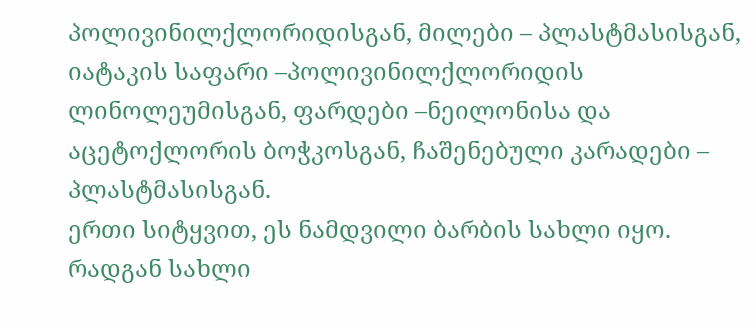პოლივინილქლორიდისგან, მილები – პლასტმასისგან, იატაკის საფარი –პოლივინილქლორიდის ლინოლეუმისგან, ფარდები –ნეილონისა და აცეტოქლორის ბოჭკოსგან, ჩაშენებული კარადები – პლასტმასისგან.
ერთი სიტყვით, ეს ნამდვილი ბარბის სახლი იყო.
რადგან სახლი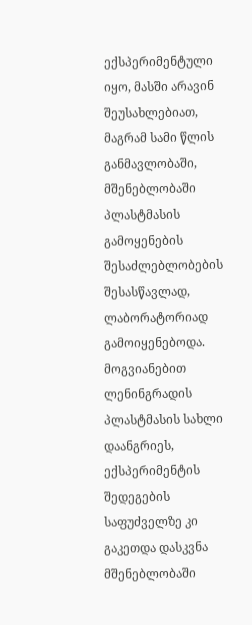ექსპერიმენტული იყო, მასში არავინ შეუსახლებიათ, მაგრამ სამი წლის განმავლობაში, მშენებლობაში პლასტმასის გამოყენების შესაძლებლობების შესასწავლად, ლაბორატორიად გამოიყენებოდა.
მოგვიანებით ლენინგრადის პლასტმასის სახლი დაანგრიეს, ექსპერიმენტის შედეგების საფუძველზე კი გაკეთდა დასკვნა მშენებლობაში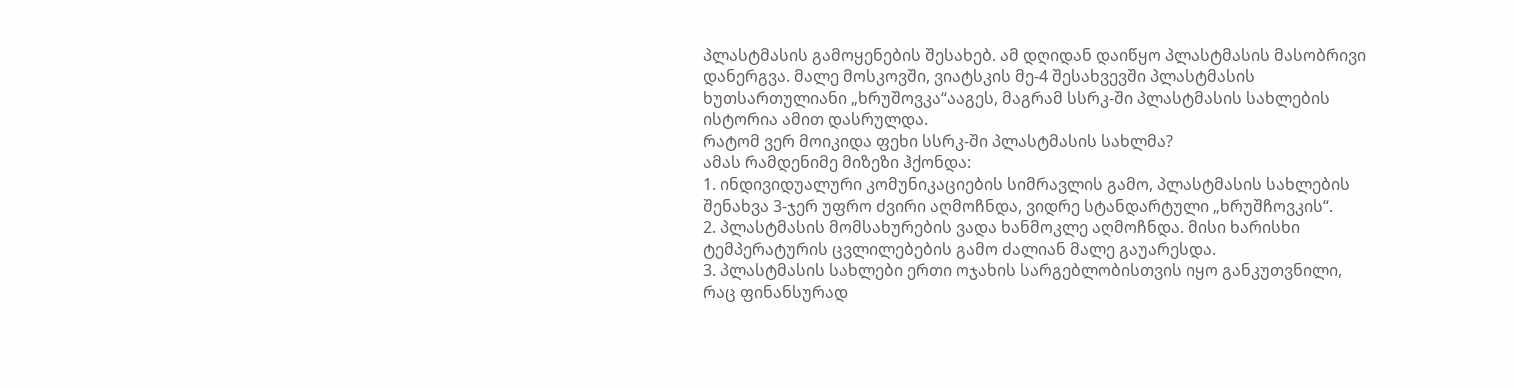პლასტმასის გამოყენების შესახებ. ამ დღიდან დაიწყო პლასტმასის მასობრივი დანერგვა. მალე მოსკოვში, ვიატსკის მე-4 შესახვევში პლასტმასის ხუთსართულიანი „ხრუშოვკა“ააგეს, მაგრამ სსრკ-ში პლასტმასის სახლების ისტორია ამით დასრულდა.
რატომ ვერ მოიკიდა ფეხი სსრკ-ში პლასტმასის სახლმა?
ამას რამდენიმე მიზეზი ჰქონდა:
1. ინდივიდუალური კომუნიკაციების სიმრავლის გამო, პლასტმასის სახლების შენახვა 3-ჯერ უფრო ძვირი აღმოჩნდა, ვიდრე სტანდარტული „ხრუშჩოვკის“.
2. პლასტმასის მომსახურების ვადა ხანმოკლე აღმოჩნდა. მისი ხარისხი ტემპერატურის ცვლილებების გამო ძალიან მალე გაუარესდა.
3. პლასტმასის სახლები ერთი ოჯახის სარგებლობისთვის იყო განკუთვნილი, რაც ფინანსურად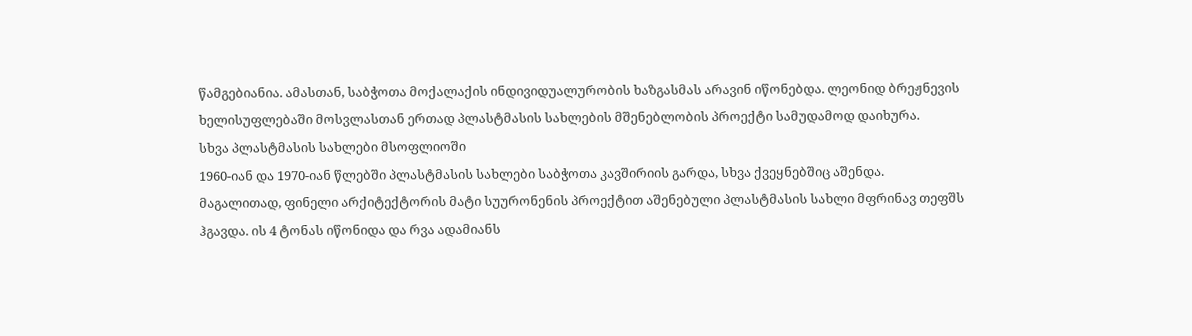წამგებიანია. ამასთან, საბჭოთა მოქალაქის ინდივიდუალურობის ხაზგასმას არავინ იწონებდა. ლეონიდ ბრეჟნევის ხელისუფლებაში მოსვლასთან ერთად პლასტმასის სახლების მშენებლობის პროექტი სამუდამოდ დაიხურა.
სხვა პლასტმასის სახლები მსოფლიოში
1960-იან და 1970-იან წლებში პლასტმასის სახლები საბჭოთა კავშირიის გარდა, სხვა ქვეყნებშიც აშენდა.
მაგალითად, ფინელი არქიტექტორის მატი სუურონენის პროექტით აშენებული პლასტმასის სახლი მფრინავ თეფშს ჰგავდა. ის 4 ტონას იწონიდა და რვა ადამიანს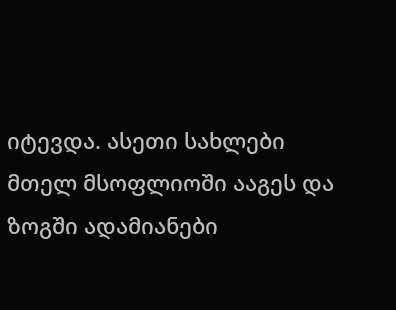იტევდა. ასეთი სახლები მთელ მსოფლიოში ააგეს და ზოგში ადამიანები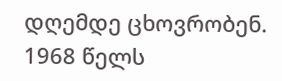დღემდე ცხოვრობენ.
1968 წელს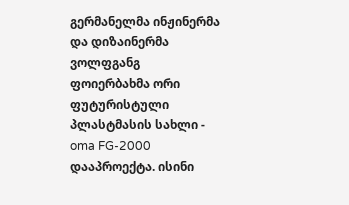გერმანელმა ინჟინერმა და დიზაინერმა ვოლფგანგ ფოიერბახმა ორი ფუტურისტული პლასტმასის სახლი - oma FG-2000 დააპროექტა. ისინი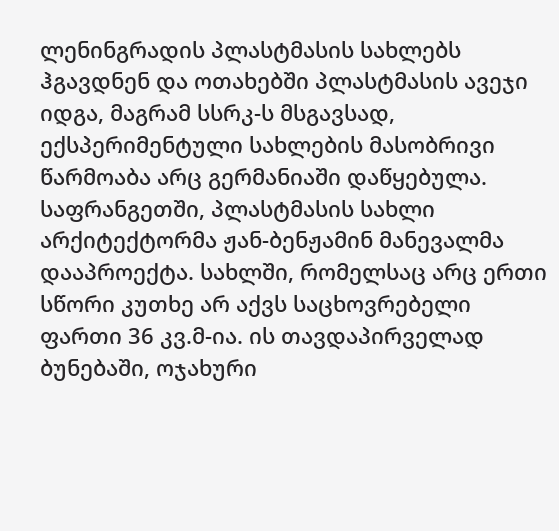ლენინგრადის პლასტმასის სახლებს ჰგავდნენ და ოთახებში პლასტმასის ავეჯი იდგა, მაგრამ სსრკ-ს მსგავსად, ექსპერიმენტული სახლების მასობრივი წარმოაბა არც გერმანიაში დაწყებულა.
საფრანგეთში, პლასტმასის სახლი არქიტექტორმა ჟან-ბენჟამინ მანევალმა დააპროექტა. სახლში, რომელსაც არც ერთი სწორი კუთხე არ აქვს საცხოვრებელი ფართი 36 კვ.მ-ია. ის თავდაპირველად ბუნებაში, ოჯახური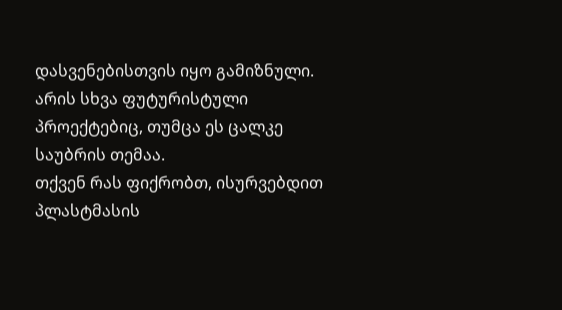დასვენებისთვის იყო გამიზნული.
არის სხვა ფუტურისტული პროექტებიც, თუმცა ეს ცალკე საუბრის თემაა.
თქვენ რას ფიქრობთ, ისურვებდით პლასტმასის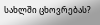სახლში ცხოვრებას?